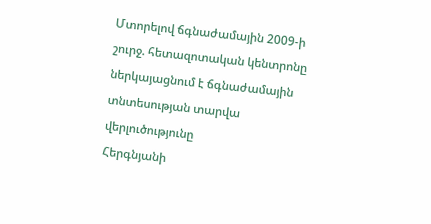Մտորելով ճգնաժամային 2009-ի շուրջ. հետազոտական կենտրոնը ներկայացնում է ճգնաժամային տնտեսության տարվա վերլուծությունը
Հերգնյանի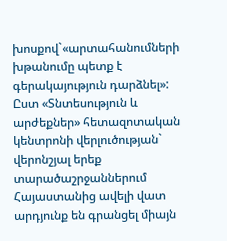խոսքով`«արտահանումների խթանումը պետք է գերակայություն դարձնել»: Ըստ «Տնտեսություն և արժեքներ» հետազոտական կենտրոնի վերլուծության` վերոնշյալ երեք տարածաշրջաններում Հայաստանից ավելի վատ արդյունք են գրանցել միայն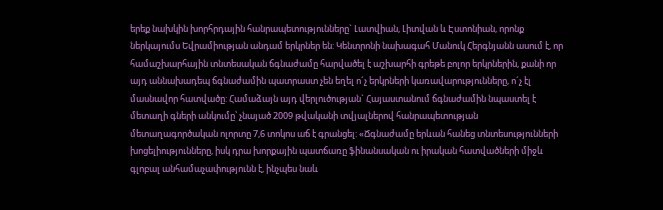երեք նախկին խորհրդային հանրապետությունները` Լատվիան, Լիտվան և Էստոնիան, որոնք ներկայումս Եվրամիության անդամ երկրներ են: Կենտրոնի նախագահ Մանուկ Հերգնյանն ասում է, որ համաշխարհային տնտեսական ճգնաժամը հարվածել է աշխարհի գրեթե բոլոր երկրներին, քանի որ այդ աննախադեպ ճգնաժամին պատրաստ չեն եղել ո´չ երկրների կառավարությունները, ո´չ էլ մասնավոր հատվածը: Համաձայն այդ վերլուծության` Հայաստանում ճգնաժամին նպաստել է մետաղի գների անկումը՝ չնայած 2009 թվականի տվյալներով հանրապետության մետաղագործական ոլորտը 7,6 տոկոս աճ է գրանցել: «Ճգնաժամը երևան հանեց տնտեսությունների խոցելիությունները, իսկ դրա խորքային պատճառը ֆինանսական ու իրական հատվածների միջև գլոբալ անհամաչափությունն է, ինչպես նաև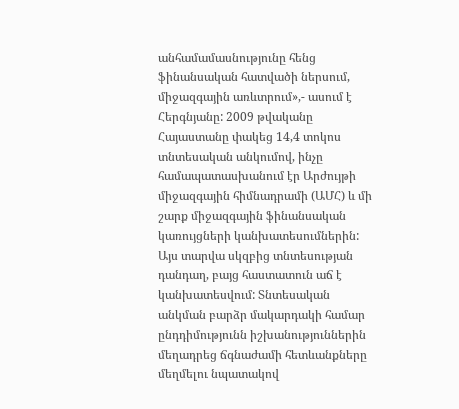անհամամասնությունը հենց ֆինանսական հատվածի ներսում, միջազգային առևտրում»,- ասում է Հերգնյանը: 2009 թվականը Հայաստանը փակեց 14,4 տոկոս տնտեսական անկումով, ինչը համապատասխանում էր Արժույթի միջազգային հիմնադրամի (ԱՄՀ) և մի շարք միջազգային ֆինանսական կառույցների կանխատեսումներին: Այս տարվա սկզբից տնտեսության դանդաղ, բայց հաստատուն աճ է կանխատեսվում: Տնտեսական անկման բարձր մակարդակի համար ընդդիմությունն իշխանություններին մեղադրեց ճգնաժամի հետևանքները մեղմելու նպատակով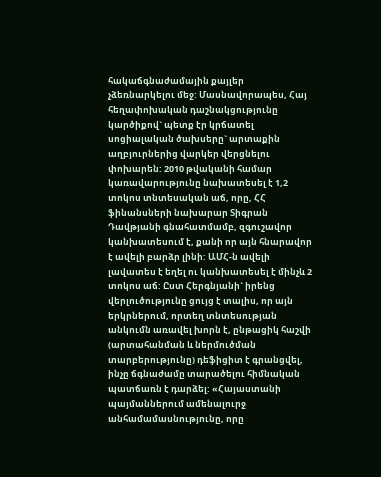հակաճգնաժամային քայլեր չձեռնարկելու մեջ: Մասնավորապես, Հայ հեղափոխական դաշնակցությունը կարծիքով` պետք էր կրճատել սոցիալական ծախսերը` արտաքին աղբյուրներից վարկեր վերցնելու փոխարեն: 2010 թվականի համար կառավարությունը նախատեսել է 1,2 տոկոս տնտեսական աճ, որը, ՀՀ ֆինանսների նախարար Տիգրան Դավթյանի գնահատմամբ, զգուշավոր կանխատեսում է, քանի որ այն հնարավոր է ավելի բարձր լինի: ԱՄՀ-ն ավելի լավատես է եղել ու կանխատեսել է մինչև 2 տոկոս աճ: Ըստ Հերգնյանի` իրենց վերլուծությունը ցույց է տալիս, որ այն երկրներում, որտեղ տնտեսության անկումն առավել խորն է, ընթացիկ հաշվի (արտահանման և ներմուծման տարբերությունը) դեֆիցիտ է գրանցվել, ինչը ճգնաժամը տարածելու հիմնական պատճառն է դարձել: «Հայաստանի պայմաններում ամենալուրջ անհամամասնությունը, որը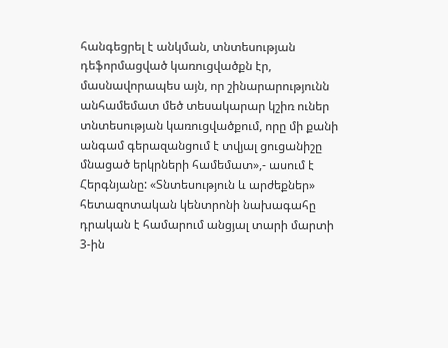հանգեցրել է անկման, տնտեսության դեֆորմացված կառուցվածքն էր, մասնավորապես այն, որ շինարարությունն անհամեմատ մեծ տեսակարար կշիռ ուներ տնտեսության կառուցվածքում, որը մի քանի անգամ գերազանցում է տվյալ ցուցանիշը մնացած երկրների համեմատ»,- ասում է Հերգնյանը: «Տնտեսություն և արժեքներ» հետազոտական կենտրոնի նախագահը դրական է համարում անցյալ տարի մարտի 3-ին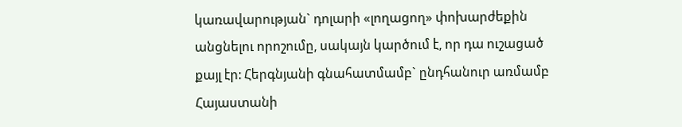կառավարության` դոլարի «լողացող» փոխարժեքին անցնելու որոշումը, սակայն կարծում է, որ դա ուշացած քայլ էր: Հերգնյանի գնահատմամբ` ընդհանուր առմամբ Հայաստանի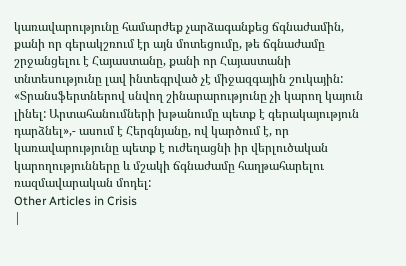կառավարությունը համարժեք չարձագանքեց ճգնաժամին, քանի որ գերակշռում էր այն մոտեցումը, թե ճգնաժամը շրջանցելու է Հայաստանը, քանի որ Հայաստանի տնտեսությունը լավ ինտեգրված չէ միջազգային շուկային: «Տրանսֆերտներով սնվող շինարարությունը չի կարող կայուն լինել: Արտահանումների խթանումը պետք է գերակայություն դարձնել»,- ասում է Հերգնյանը, ով կարծում է, որ կառավարությունը պետք է ուժեղացնի իր վերլուծական կարողությունները և մշակի ճգնաժամը հաղթահարելու ռազմավարական մոդել:
Other Articles in Crisis
|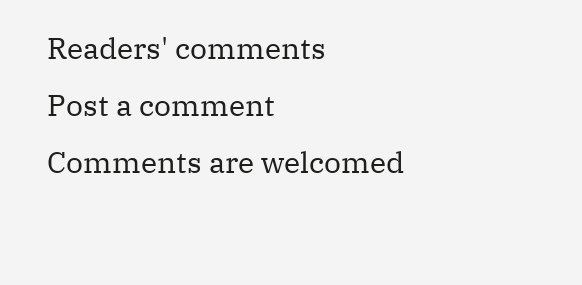Readers' comments
Post a comment
Comments are welcomed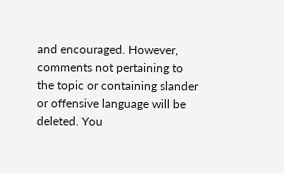and encouraged. However, comments not pertaining to the topic or containing slander or offensive language will be deleted. You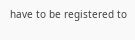have to be registered to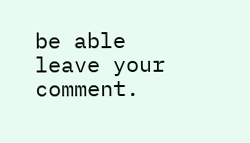be able leave your comment.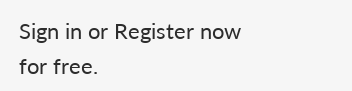Sign in or Register now for free.